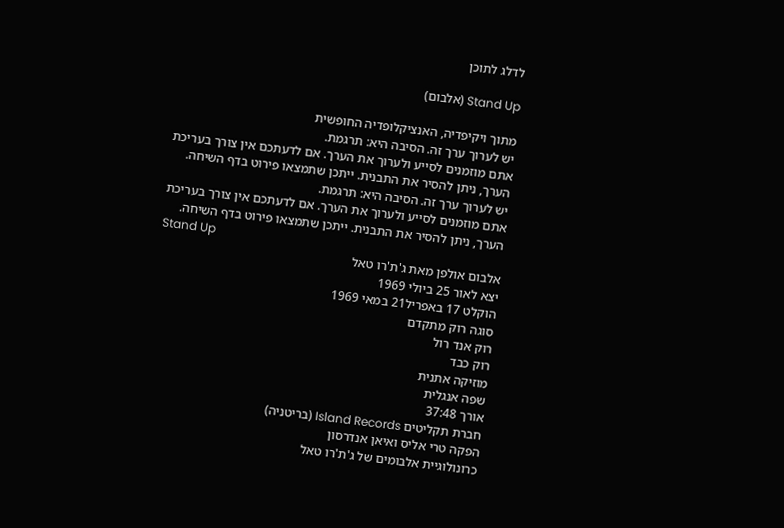לדלג לתוכן

Stand Up (אלבום)

מתוך ויקיפדיה, האנציקלופדיה החופשית
יש לערוך ערך זה. הסיבה היא: תרגמת.
אתם מוזמנים לסייע ולערוך את הערך. אם לדעתכם אין צורך בעריכת הערך, ניתן להסיר את התבנית. ייתכן שתמצאו פירוט בדף השיחה.
יש לערוך ערך זה. הסיבה היא: תרגמת.
אתם מוזמנים לסייע ולערוך את הערך. אם לדעתכם אין צורך בעריכת הערך, ניתן להסיר את התבנית. ייתכן שתמצאו פירוט בדף השיחה.
Stand Up
אלבום אולפן מאת ג'ת'רו טאל
יצא לאור 25 ביולי 1969
הוקלט 17 באפריל21 במאי 1969
סוגה רוק מתקדם
רוק אנד רול
רוק כבד
מוזיקה אתנית
שפה אנגלית
אורך 37:48
חברת תקליטים Island Records (בריטניה)
הפקה טרי אליס ואיאן אנדרסון
כרונולוגיית אלבומים של ג'ת'רו טאל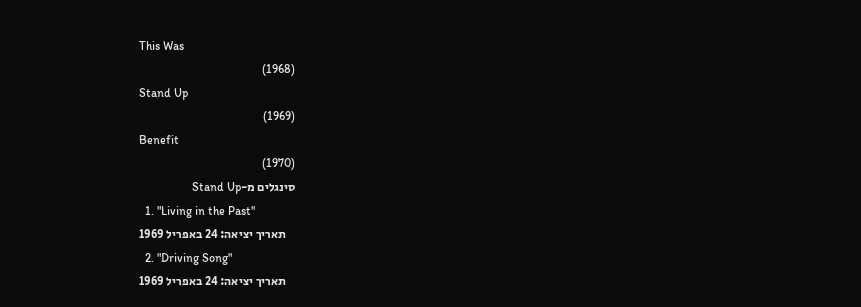This Was
(1968)
Stand Up
(1969)
Benefit
(1970)
סינגלים מ-Stand Up
  1. "Living in the Past"
    תאריך יציאה: 24 באפריל 1969
  2. "Driving Song"
    תאריך יציאה: 24 באפריל 1969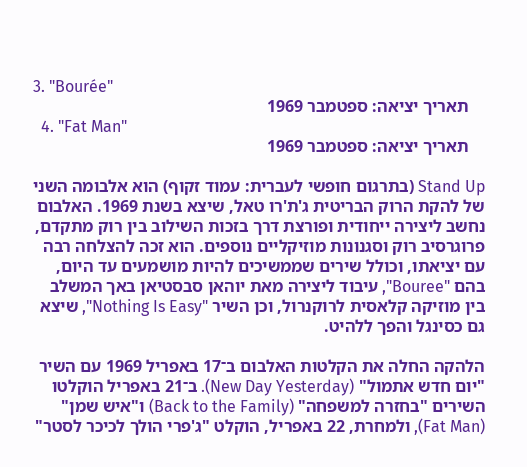3. "Bourée"
    תאריך יציאה: ספטמבר 1969
  4. "Fat Man"
    תאריך יציאה: ספטמבר 1969

Stand Up (בתרגום חופשי לעברית: עמוד זקוף) הוא אלבומה השני של להקת הרוק הבריטית ג'ת'רו טאל, שיצא בשנת 1969. האלבום נחשב ליצירה ייחודית ופורצת דרך בזכות השילוב בין רוק מתקדם, פרוגרסיב רוק וסגנונות מוזיקליים נוספים. הוא זכה להצלחה רבה עם יציאתו, וכולל שירים שממשיכים להיות מושמעים עד היום, בהם "Bouree", עיבוד ליצירה מאת יוהאן סבסטיאן באך המשלב בין מוזיקה קלאסית לרוקנרול, וכן השיר "Nothing Is Easy", שיצא גם כסינגל והפך ללהיט.

הלהקה החלה את הקלטות האלבום ב־17 באפריל 1969 עם השיר "יום חדש אתמול" (New Day Yesterday). ב־21 באפריל הוקלטו השירים "בחזרה למשפחה" (Back to the Family) ו"איש שמן" (Fat Man), ולמחרת, 22 באפריל, הוקלט "ג'פרי הולך לכיכר לסטר"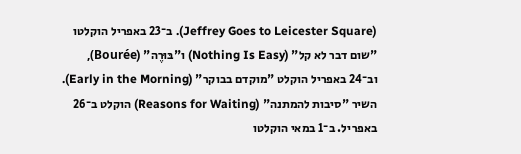(Jeffrey Goes to Leicester Square). ב־23 באפריל הוקלטו "שום דבר לא קל" (Nothing Is Easy) ו"בּוּרֶה" (Bourée), וב־24 באפריל הוקלט "מוקדם בבוקר" (Early in the Morning). השיר "סיבות להמתנה" (Reasons for Waiting) הוקלט ב־26 באפריל. ב־1 במאי הוקלטו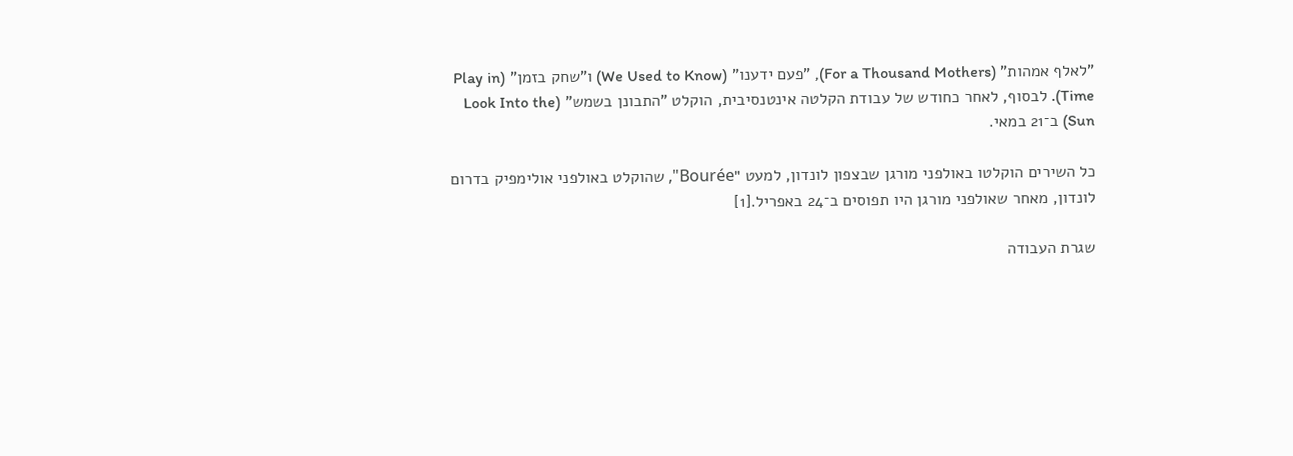"לאלף אמהות" (For a Thousand Mothers), "פעם ידענו" (We Used to Know) ו"שחק בזמן" (Play in Time). לבסוף, לאחר כחודש של עבודת הקלטה אינטנסיבית, הוקלט "התבונן בשמש" (Look Into the Sun) ב־21 במאי.

כל השירים הוקלטו באולפני מורגן שבצפון לונדון, למעט "Bourée", שהוקלט באולפני אולימפיק בדרום לונדון, מאחר שאולפני מורגן היו תפוסים ב־24 באפריל.[1]

שגרת העבודה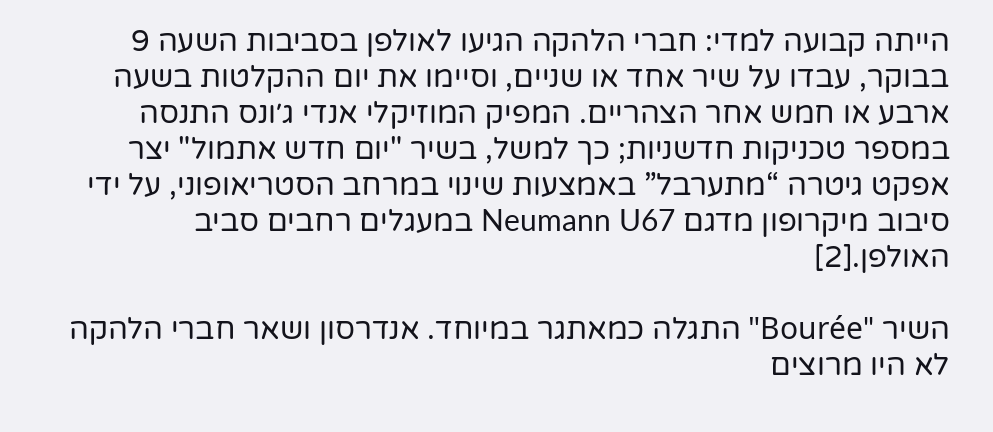הייתה קבועה למדי: חברי הלהקה הגיעו לאולפן בסביבות השעה 9 בבוקר, עבדו על שיר אחד או שניים, וסיימו את יום ההקלטות בשעה ארבע או חמש אחר הצהריים. המפיק המוזיקלי אנדי ג׳ונס התנסה במספר טכניקות חדשניות; כך למשל, בשיר "יום חדש אתמול" יצר אפקט גיטרה “מתערבל” באמצעות שינוי במרחב הסטריאופוני, על ידי סיבוב מיקרופון מדגם Neumann U67 במעגלים רחבים סביב האולפן.[2]

השיר "Bourée" התגלה כמאתגר במיוחד. אנדרסון ושאר חברי הלהקה לא היו מרוצים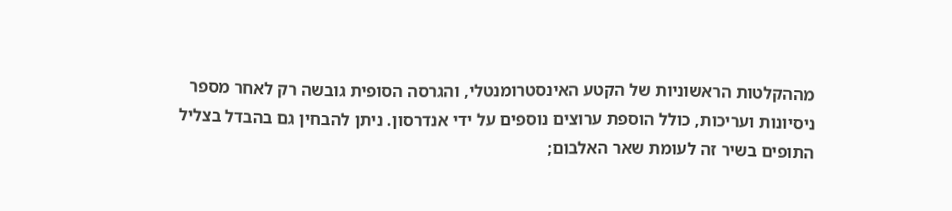מההקלטות הראשוניות של הקטע האינסטרומנטלי, והגרסה הסופית גובשה רק לאחר מספר ניסיונות ועריכות, כולל הוספת ערוצים נוספים על ידי אנדרסון. ניתן להבחין גם בהבדל בצליל התופים בשיר זה לעומת שאר האלבום;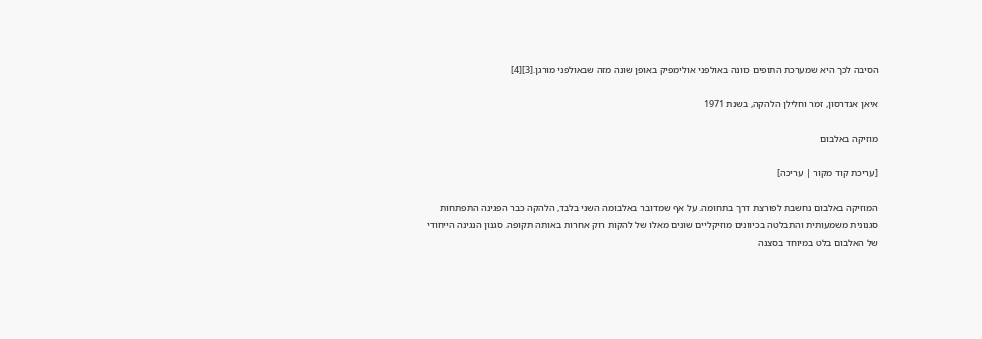הסיבה לכך היא שמערכת התופים כוונה באולפני אולימפיק באופן שונה מזה שבאולפני מורגן.[3][4]

איאן אנדרסון, זמר וחלילן הלהקה, בשנת 1971

מוזיקה באלבום

[עריכת קוד מקור | עריכה]

המוזיקה באלבום נחשבת לפורצת דרך בתחומה. על אף שמדובר באלבומה השני בלבד, הלהקה כבר הפגינה התפתחות סגנונית משמעותית והתבלטה בכיוונים מוזיקליים שונים מאלו של להקות רוק אחרות באותה תקופה. סגנון הנגינה הייחודי של האלבום בלט במיוחד בסצנה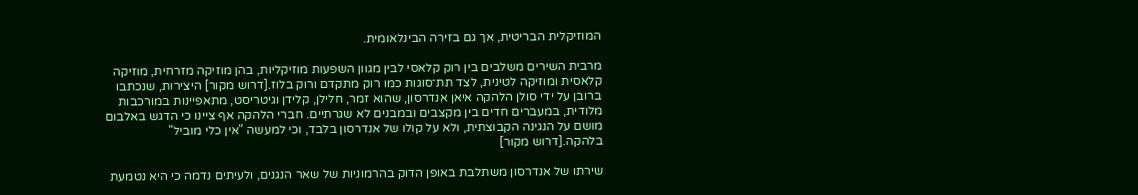המוזיקלית הבריטית, אך גם בזירה הבינלאומית.

מרבית השירים משלבים בין רוק קלאסי לבין מגוון השפעות מוזיקליות, בהן מוזיקה מזרחית, מוזיקה קלאסית ומוזיקה לטינית, לצד תת־סוגות כמו רוק מתקדם ורוק בלוז.[דרוש מקור] היצירות, שנכתבו ברובן על ידי סולן הלהקה איאן אנדרסון, שהוא זמר, חלילן, קלידן וגיטריסט, מתאפיינות במורכבות מלודית, במעברים חדים בין מקצבים ובמבנים לא שגרתיים. חברי הלהקה אף ציינו כי הדגש באלבום מושם על הנגינה הקבוצתית, ולא על קולו של אנדרסון בלבד, וכי למעשה "אין כלי מוביל" בלהקה.[דרוש מקור]

שירתו של אנדרסון משתלבת באופן הדוק בהרמוניות של שאר הנגנים, ולעיתים נדמה כי היא נטמעת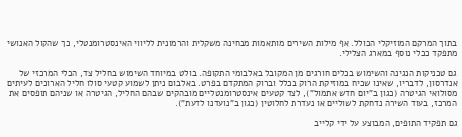בתוך המרקם המוזיקלי הכולל. אף מילות השירים מותאמות מבחינה משקלית והרמונית לליווי האינסטרומנטלי, כך שהקול האנושי מתפקד ככלי נוסף במארג הצלילי.

גם טכניקות הנגינה והשימוש בכלים חורגים מן המקובל באלבומי התקופה. בולט במיוחד השימוש בחליל צד, הכלי המרכזי של אנדרסון, לדבריו, שאינו שכיח במוזיקת הרוק בכלל וברוק המתקדם בפרט. באלבום ניתן לשמוע קטעי סולו חליל הארוכים לעיתים מסולואי הגיטרה (כגון ב"יום חדש אתמול"), לצד קטעים אינסטרומנטליים מובהקים שבהם החליל, הגיטרה או שניהם תופסים את המרכז, בעוד השירה נדחקת לשוליים או נעדרת לחלוטין (כגון ב"נועדנו לדעת").

גם תפקיד התופים, המבוצע על ידי קלייב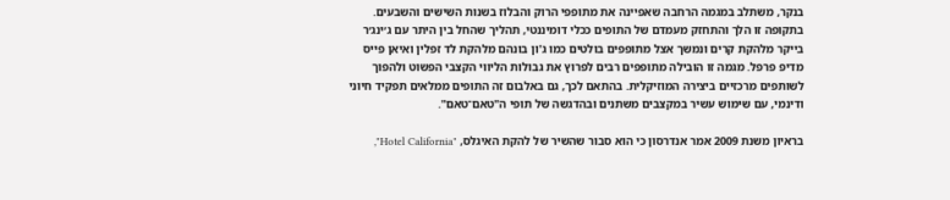בנקר, משתלב במגמה הרחבה שאפיינה את מתופפי הרוק והבלוז בשנות השישים והשבעים. בתקופה זו הלך והתחזק מעמדם של התופים ככלי דומיננטי, תהליך שהחל בין היתר עם ג׳ינג׳ר בייקר מלהקת קרים ונמשך אצל מתופפים בולטים כמו ג'ון בונהם מלהקת לד זפלין ואיאן פייס מדיפ פרפל. מגמה זו הובילה מתופפים רבים לפרוץ את גבולות הליווי הקצבי הפשוט ולהפוך לשותפים מרכזיים ביצירה המוזיקלית. בהתאם לכך, גם באלבום זה התופים ממלאים תפקיד חיוני ודינמי, עם שימוש עשיר במקצבים משתנים ובהדגשה של תופי ה"טאם־טאם".

בראיון משנת 2009 אמר אנדרסון כי הוא סבור שהשיר של להקת האיגלס, "Hotel California",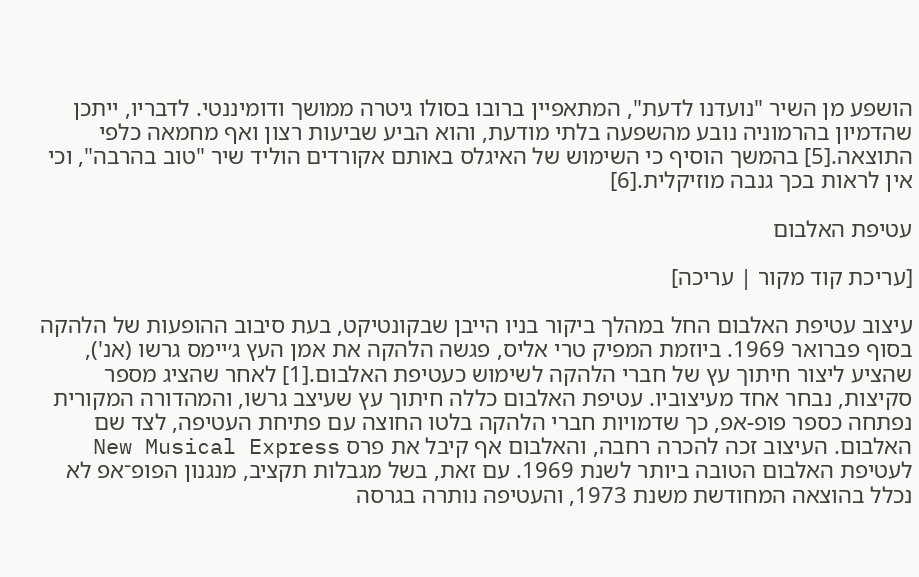הושפע מן השיר "נועדנו לדעת", המתאפיין ברובו בסולו גיטרה ממושך ודומיננטי. לדבריו, ייתכן שהדמיון בהרמוניה נובע מהשפעה בלתי מודעת, והוא הביע שביעות רצון ואף מחמאה כלפי התוצאה.[5] בהמשך הוסיף כי השימוש של האיגלס באותם אקורדים הוליד שיר "טוב בהרבה", וכי אין לראות בכך גנבה מוזיקלית.[6]

עטיפת האלבום

[עריכת קוד מקור | עריכה]

עיצוב עטיפת האלבום החל במהלך ביקור בניו הייבן שבקונטיקט, בעת סיבוב ההופעות של הלהקה בסוף פברואר 1969. ביוזמת המפיק טרי אליס, פגשה הלהקה את אמן העץ ג׳יימס גרשו (אנ'), שהציע ליצור חיתוך עץ של חברי הלהקה לשימוש כעטיפת האלבום.[1] לאחר שהציג מספר סקיצות, נבחר אחד מעיצוביו. עטיפת האלבום כללה חיתוך עץ שעיצב גרשו, והמהדורה המקורית נפתחה כספר פופ-אפ, כך שדמויות חברי הלהקה בלטו החוצה עם פתיחת העטיפה, לצד שם האלבום. העיצוב זכה להכרה רחבה, והאלבום אף קיבל את פרס New Musical Express לעטיפת האלבום הטובה ביותר לשנת 1969. עם זאת, בשל מגבלות תקציב, מנגנון הפופ־אפ לא נכלל בהוצאה המחודשת משנת 1973, והעטיפה נותרה בגרסה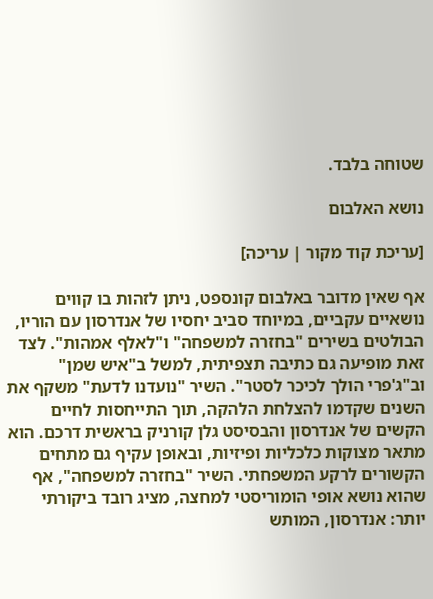שטוחה בלבד.

נושא האלבום

[עריכת קוד מקור | עריכה]

אף שאין מדובר באלבום קונספט, ניתן לזהות בו קווים נושאיים עקביים, במיוחד סביב יחסיו של אנדרסון עם הוריו, הבולטים בשירים "בחזרה למשפחה" ו"לאלף אמהות". לצד זאת מופיעה גם כתיבה תצפיתית, למשל ב"איש שמן" וב"ג'פרי הולך לכיכר לסטר". השיר "נועדנו לדעת" משקף את השנים שקדמו להצלחת הלהקה, תוך התייחסות לחיים הקשים של אנדרסון והבסיסט גלן קורניק בראשית דרכם. הוא מתאר מצוקות כלכליות ופיזיות, ובאופן עקיף גם מתחים הקשורים לרקע המשפחתי. השיר "בחזרה למשפחה", אף שהוא נושא אופי הומוריסטי למחצה, מציג רובד ביקורתי יותר: אנדרסון, המותש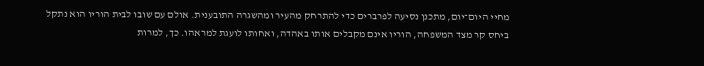מחיי היום־יום, מתכנן נסיעה לפרברים כדי להתרחק מהעיר ומהשגרה התובענית. אולם עם שובו לבית הוריו הוא נתקל ביחס קר מצד המשפחה, הוריו אינם מקבלים אותו באהדה, ואחותו לועגת למראהו. כך, למרות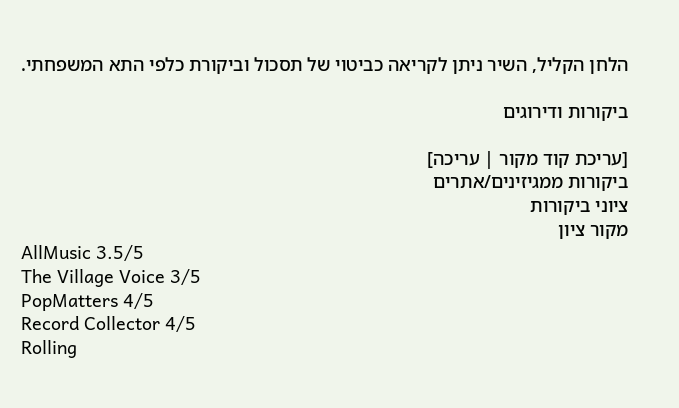הלחן הקליל, השיר ניתן לקריאה כביטוי של תסכול וביקורת כלפי התא המשפחתי.

ביקורות ודירוגים

[עריכת קוד מקור | עריכה]
ביקורות ממגיזינים/אתרים
ציוני ביקורות
מקור ציון
AllMusic 3.5/5
The Village Voice 3/5
PopMatters 4/5
Record Collector 4/5
Rolling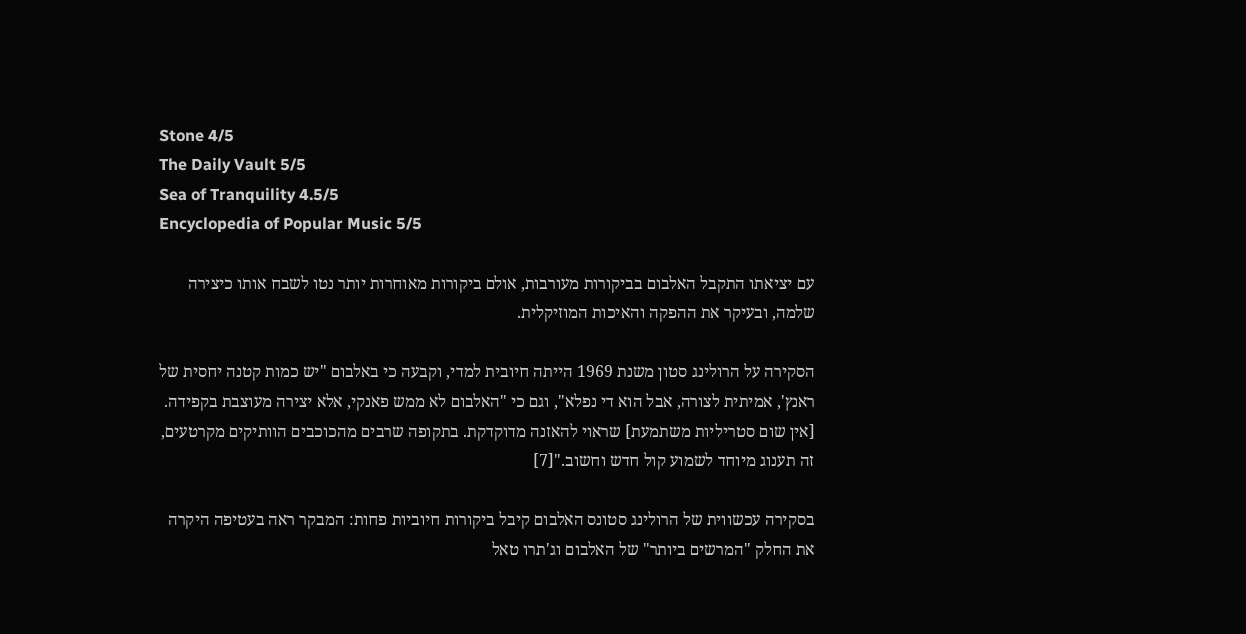Stone 4/5
The Daily Vault 5/5
Sea of Tranquility 4.5/5
Encyclopedia of Popular Music 5/5

עם יציאתו התקבל האלבום בביקורות מעורבות, אולם ביקורות מאוחרות יותר נטו לשבח אותו כיצירה שלמה, ובעיקר את ההפקה והאיכות המוזיקלית.

הסקירה על הרולינג סטון משנת 1969 הייתה חיובית למדי, וקבעה כי באלבום "יש כמות קטנה יחסית של ראנץ', אמיתית לצורה, אבל הוא די נפלא", וגם כי "האלבום לא ממש פאנקי, אלא יצירה מעוצבת בקפידה. [אין שום סטריליות משתמעת] שראוי להאזנה מדוקדקת. בתקופה שרבים מהכוכבים הוותיקים מקרטעים, זה תענוג מיוחד לשמוע קול חדש וחשוב."[7]

בסקירה עכשווית של הרולינג סטונס האלבום קיבל ביקורות חיוביות פחות: המבקר ראה בעטיפה היקרה את החלק "המרשים ביותר" של האלבום וג'תרו טאל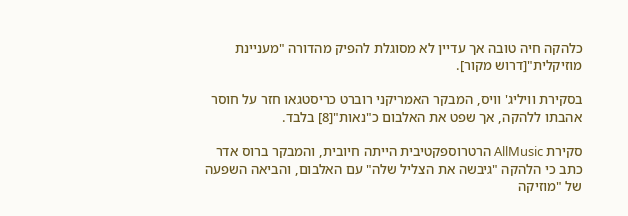כלהקה חיה טובה אך עדיין לא מסוגלת להפיק מהדורה "מעניינת מוזיקלית"[דרוש מקור].

בסקירת וויליג' וויס, המבקר האמריקני רוברט כריסטגאו חזר על חוסר אהבתו ללהקה, אך שפט את האלבום כ"נאות"[8] בלבד.

סקירת AllMusic הרטרוספקטיבית הייתה חיובית, והמבקר ברוס אדר כתב כי הלהקה "גיבשה את הצליל שלה" עם האלבום, והביאה השפעה של "מוזיקה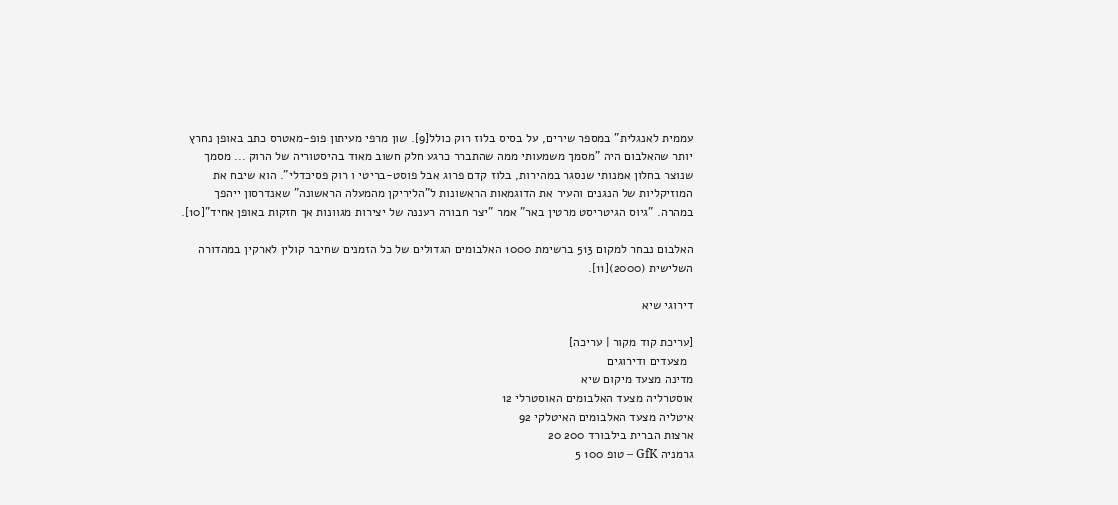עממית לאנגלית" במספר שירים, על בסיס בלוז רוק כולל[9]. שון מרפי מעיתון פופ-מאטרס כתב באופן נחרץ יותר שהאלבום היה "מסמך משמעותי ממה שהתברר כרגע חלק חשוב מאוד בהיסטוריה של הרוק ... מסמך שנוצר בחלון אמנותי שנסגר במהירות, בלוז קדם פרוג אבל פוסט-בריטי ו רוק פסיכדלי". הוא שיבח את המוזיקליות של הנגנים והעיר את הדוגמאות הראשונות ל"הליריקן מהמעלה הראשונה" שאנדרסון ייהפך במהרה. "גיוס הגיטריסט מרטין באר" אמר "יצר חבורה רעננה של יצירות מגוונות אך חזקות באופן אחיד"[10].

האלבום נבחר למקום 513 ברשימת 1000 האלבומים הגדולים של כל הזמנים שחיבר קולין לארקין במהדורה השלישית (2000)[11].

דירוגי שיא

[עריכת קוד מקור | עריכה]
  מצעדים ודירוגים
מדינה מצעד מיקום שיא
אוסטרליה מצעד האלבומים האוסטרלי 12
איטליה מצעד האלבומים האיטלקי 92
ארצות הברית בילבורד 200 20
גרמניה GfK – טופ 100 5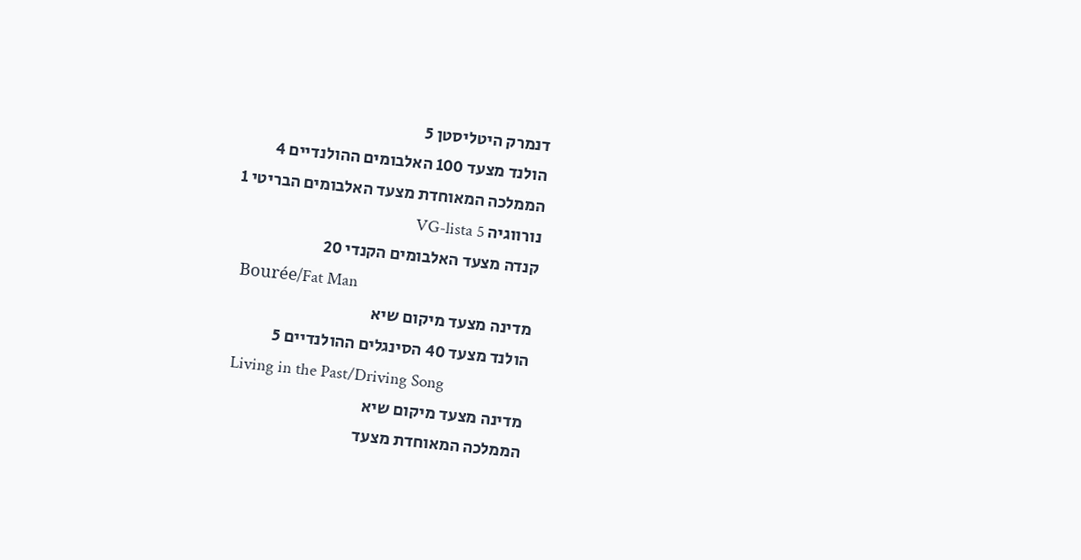דנמרק היטליסטן 5
הולנד מצעד 100 האלבומים ההולנדיים 4
הממלכה המאוחדת מצעד האלבומים הבריטי 1
נורווגיה VG-lista 5
קנדה מצעד האלבומים הקנדי 20
  Bourée/Fat Man
מדינה מצעד מיקום שיא
הולנד מצעד 40 הסינגלים ההולנדיים 5
  Living in the Past/Driving Song
מדינה מצעד מיקום שיא
הממלכה המאוחדת מצעד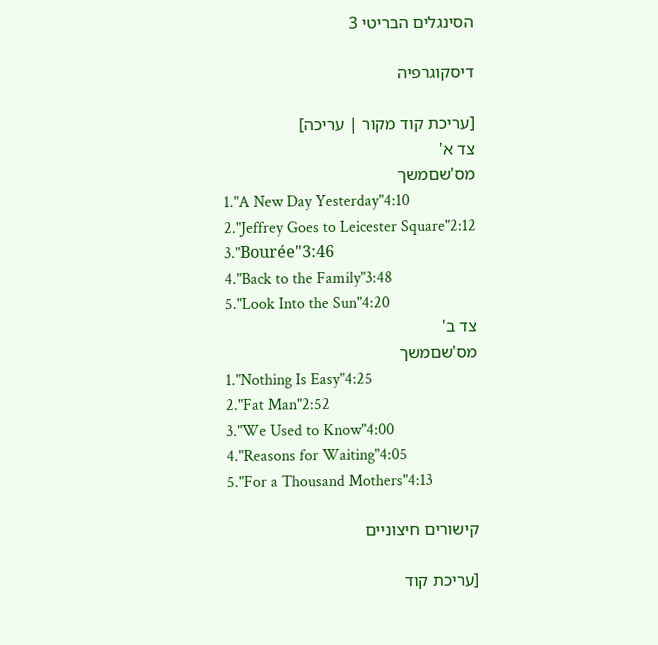הסינגלים הבריטי 3

דיסקוגרפיה

[עריכת קוד מקור | עריכה]
צד א'
מס'שםמשך
1."A New Day Yesterday"4:10
2."Jeffrey Goes to Leicester Square"2:12
3."Bourée"3:46
4."Back to the Family"3:48
5."Look Into the Sun"4:20
צד ב'
מס'שםמשך
1."Nothing Is Easy"4:25
2."Fat Man"2:52
3."We Used to Know"4:00
4."Reasons for Waiting"4:05
5."For a Thousand Mothers"4:13

קישורים חיצוניים

[עריכת קוד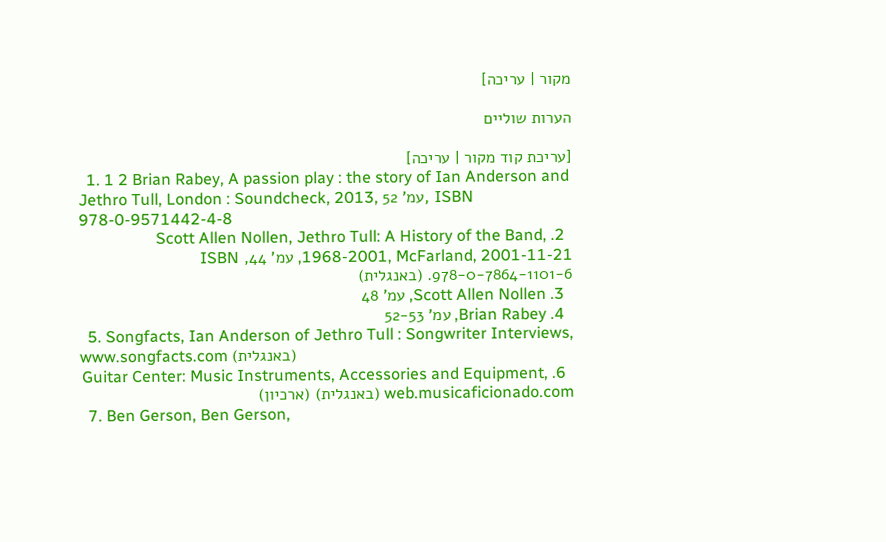מקור | עריכה]

הערות שוליים

[עריכת קוד מקור | עריכה]
  1. 1 2 Brian Rabey, A passion play : the story of Ian Anderson and Jethro Tull, London : Soundcheck, 2013, עמ' 52, ISBN 978-0-9571442-4-8
  2. Scott Allen Nollen, Jethro Tull: A History of the Band, 1968-2001, McFarland, 2001-11-21, עמ' 44, ISBN 978-0-7864-1101-6. (באנגלית)
  3. Scott Allen Nollen, עמ' 48
  4. Brian Rabey, עמ' 52-53
  5. Songfacts, Ian Anderson of Jethro Tull : Songwriter Interviews, www.songfacts.com (באנגלית)
  6. Guitar Center: Music Instruments, Accessories and Equipment, web.musicaficionado.com (באנגלית) (ארכיון)
  7. Ben Gerson, Ben Gerson,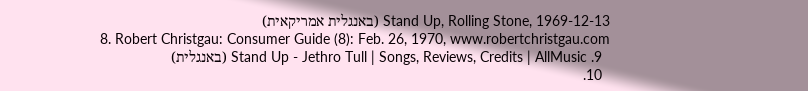Stand Up, Rolling Stone, 1969-12-13 (באנגלית אמריקאית)
  8. Robert Christgau: Consumer Guide (8): Feb. 26, 1970, www.robertchristgau.com
  9. Stand Up - Jethro Tull | Songs, Reviews, Credits | AllMusic (באנגלית)
  10.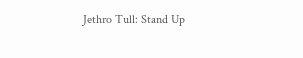Jethro Tull: Stand Up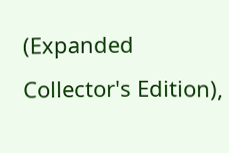(Expanded Collector's Edition),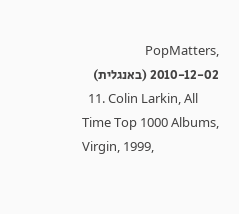PopMatters, 2010-12-02 (באנגלית)
  11. Colin Larkin, All Time Top 1000 Albums, Virgin, 1999,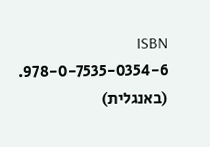ISBN 978-0-7535-0354-6. (באנגלית)